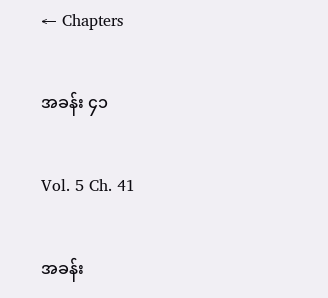← Chapters

အခန်း ၄၁

Vol. 5 Ch. 41

အခန်း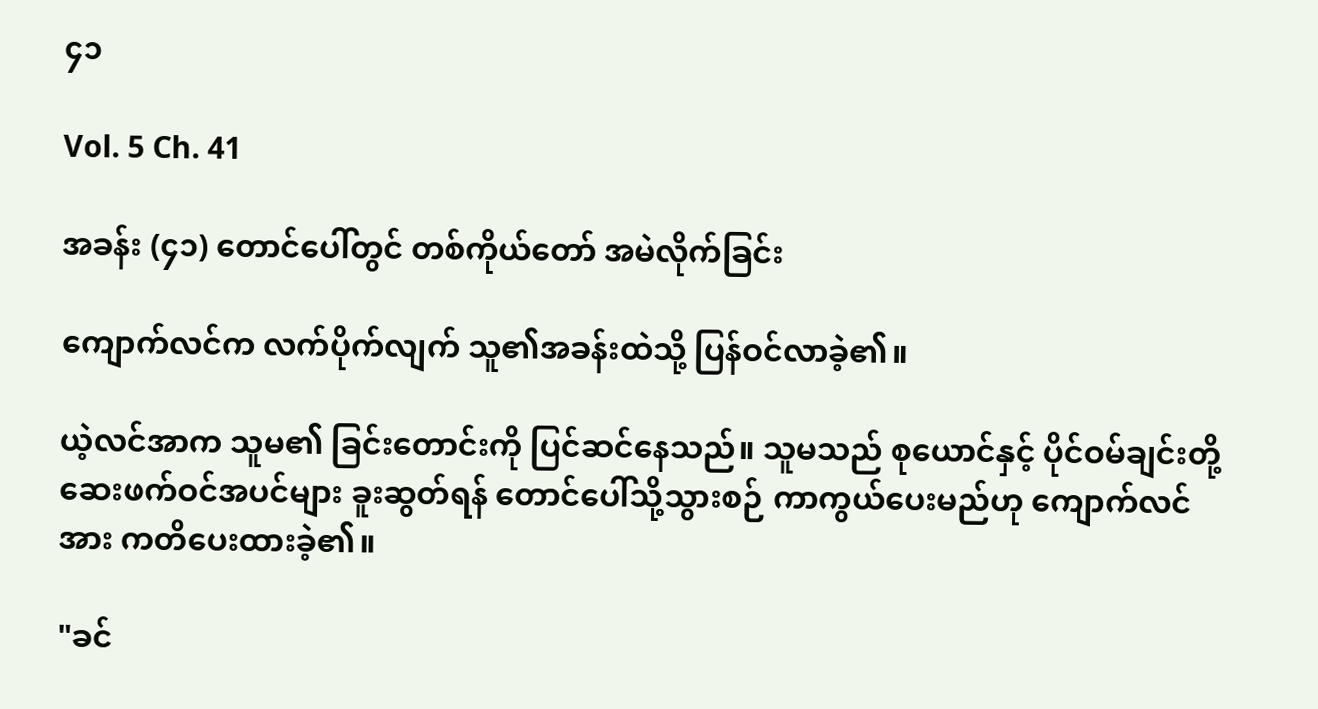၄၁

Vol. 5 Ch. 41

အခန်း (၄၁) တောင်ပေါ်တွင် တစ်ကိုယ်တော် အမဲလိုက်ခြင်း

ကျောက်လင်က လက်ပိုက်လျက် သူ၏အခန်းထဲသို့ ပြန်ဝင်လာခဲ့၏။

ယဲ့လင်အာက သူမ၏ ခြင်းတောင်းကို ပြင်ဆင်နေသည်။ သူမသည် စုယောင်နှင့် ပိုင်ဝမ်ချင်းတို့ ဆေးဖက်ဝင်အပင်များ ခူးဆွတ်ရန် တောင်ပေါ်သို့သွားစဉ် ကာကွယ်ပေးမည်ဟု ကျောက်လင်အား ကတိပေးထားခဲ့၏။

"ခင်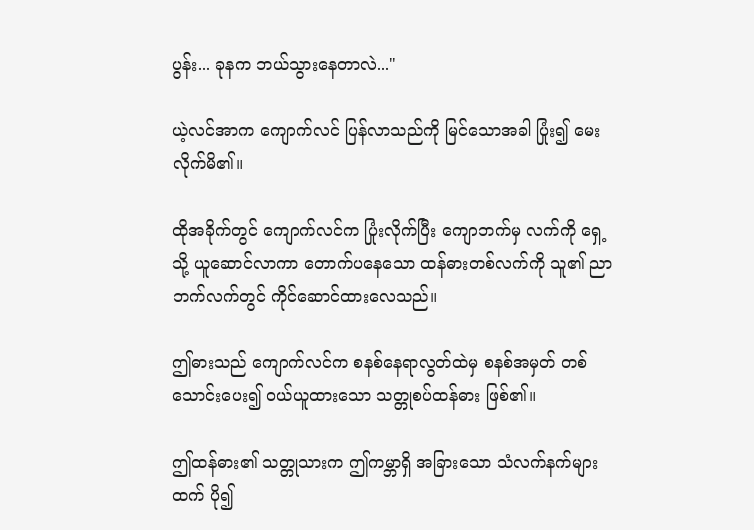ပွန်း... ခုနက ဘယ်သွားနေတာလဲ..."

ယဲ့လင်အာက ကျောက်လင် ပြန်လာသည်ကို မြင်သောအခါ ပြုံး၍ မေးလိုက်မိ၏။

ထိုအခိုက်တွင် ကျောက်လင်က ပြုံးလိုက်ပြီး ကျောဘက်မှ လက်ကို ရှေ့သို့ ယူဆောင်လာကာ တောက်ပနေသော ထန်ဓားတစ်လက်ကို သူ၏ ညာဘက်လက်တွင် ကိုင်ဆောင်ထားလေသည်။

ဤဓားသည် ကျောက်လင်က စနစ်နေရာလွတ်ထဲမှ စနစ်အမှတ် တစ်သောင်းပေး၍ ဝယ်ယူထားသော သတ္တုစပ်ထန်ဓား ဖြစ်၏။

ဤထန်ဓား၏ သတ္တုသားက ဤကမ္ဘာရှိ အခြားသော သံလက်နက်များထက် ပို၍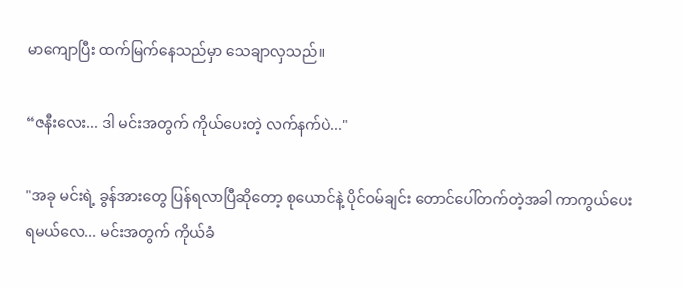မာကျောပြီး ထက်မြက်နေသည်မှာ သေချာလှသည်။

“ဇနီးလေး... ဒါ မင်းအတွက် ကိုယ်ပေးတဲ့ လက်နက်ပဲ..."

"အခု မင်းရဲ့ ခွန်အားတွေ ပြန်ရလာပြီဆိုတော့ စုယောင်နဲ့ ပိုင်ဝမ်ချင်း တောင်ပေါ်တက်တဲ့အခါ ကာကွယ်ပေးရမယ်လေ... မင်းအတွက် ကိုယ်ခံ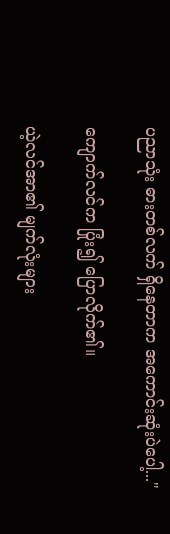ပညာသုံး ဓားတစ်လက် ရှိနေတာက အကောင်းဆုံးပဲပေါ့..."

ကျောက်လင်က ပြုံး၍ ပြောလိုက်၏။

ယဲ့လင်အာ၏ မျက်လုံးများ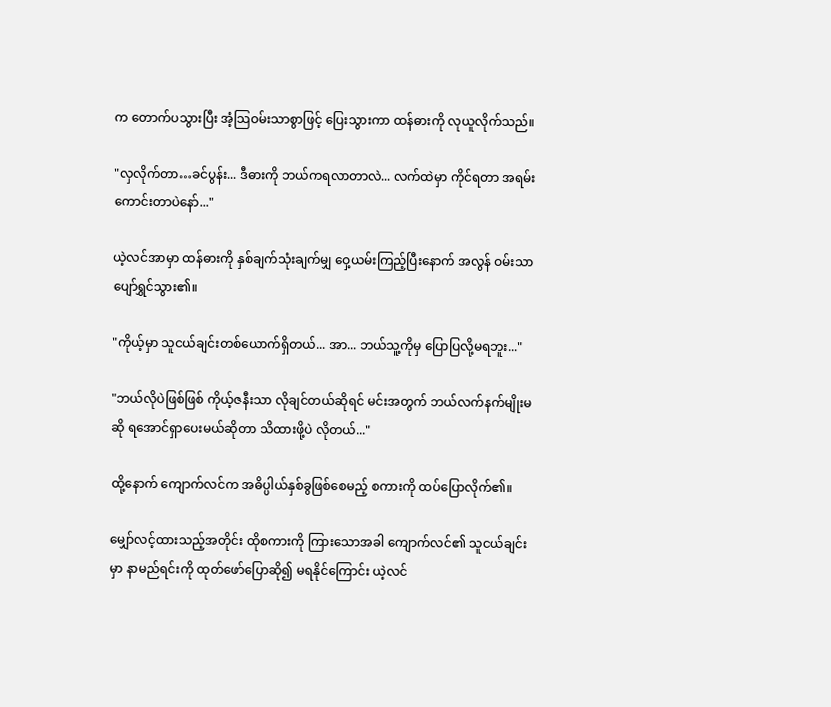က တောက်ပသွားပြီး အံ့သြဝမ်းသာစွာဖြင့် ပြေးသွားကာ ထန်ဓားကို လုယူလိုက်သည်။

"လှလိုက်တာ…ခင်ပွန်း... ဒီဓားကို ဘယ်ကရလာတာလဲ... လက်ထဲမှာ ကိုင်ရတာ အရမ်းကောင်းတာပဲနော်..."

ယဲ့လင်အာမှာ ထန်ဓားကို နှစ်ချက်သုံးချက်မျှ ဝှေ့ယမ်းကြည့်ပြီးနောက် အလွန် ဝမ်းသာပျော်ရွှင်သွား၏။

"ကိုယ့်မှာ သူငယ်ချင်းတစ်ယောက်ရှိတယ်... အာ... ဘယ်သူ့ကိုမှ ပြောပြလို့မရဘူး..."

"ဘယ်လိုပဲဖြစ်ဖြစ် ကိုယ့်ဇနီးသာ လိုချင်တယ်ဆိုရင် မင်းအတွက် ဘယ်လက်နက်မျိုးမဆို ရအောင်ရှာပေးမယ်ဆိုတာ သိထားဖို့ပဲ လိုတယ်..."

ထို့နောက် ကျောက်လင်က အဓိပ္ပါယ်နှစ်ခွဖြစ်စေမည့် စကားကို ထပ်ပြောလိုက်၏။

မျှော်လင့်ထားသည့်အတိုင်း ထိုစကားကို ကြားသောအခါ ကျောက်လင်၏ သူငယ်ချင်းမှာ နာမည်ရင်းကို ထုတ်ဖော်ပြောဆို၍ မရနိုင်ကြောင်း ယဲ့လင်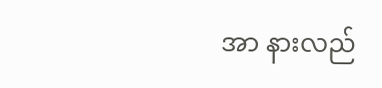အာ နားလည်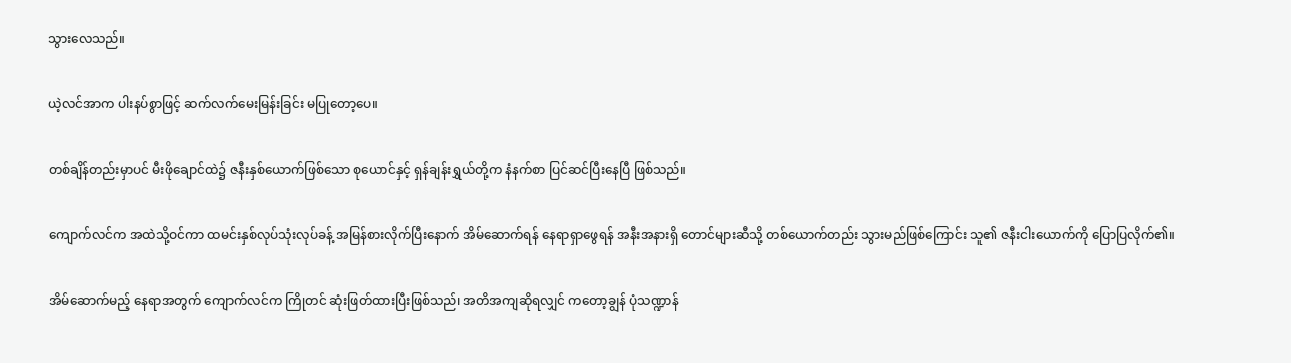သွားလေသည်။

ယဲ့လင်အာက ပါးနပ်စွာဖြင့် ဆက်လက်မေးမြန်းခြင်း မပြုတော့ပေ။

တစ်ချိန်တည်းမှာပင် မီးဖိုချောင်ထဲ၌ ဇနီးနှစ်ယောက်ဖြစ်သော စုယောင်နှင့် ရှန်ချန်းရွှယ်တို့က နံနက်စာ ပြင်ဆင်ပြီးနေပြီ ဖြစ်သည်။

ကျောက်လင်က အထဲသို့ဝင်ကာ ထမင်းနှစ်လုပ်သုံးလုပ်ခန့် အမြန်စားလိုက်ပြီးနောက် အိမ်ဆောက်ရန် နေရာရှာဖွေရန် အနီးအနားရှိ တောင်များဆီသို့ တစ်ယောက်တည်း သွားမည်ဖြစ်ကြောင်း သူ၏ ဇနီးငါးယောက်ကို ပြောပြလိုက်၏။

အိမ်ဆောက်မည့် နေရာအတွက် ကျောက်လင်က ကြိုတင် ဆုံးဖြတ်ထားပြီးဖြစ်သည်၊ အတိအကျဆိုရလျှင် ကတော့ချွန် ပုံသဏ္ဍာန်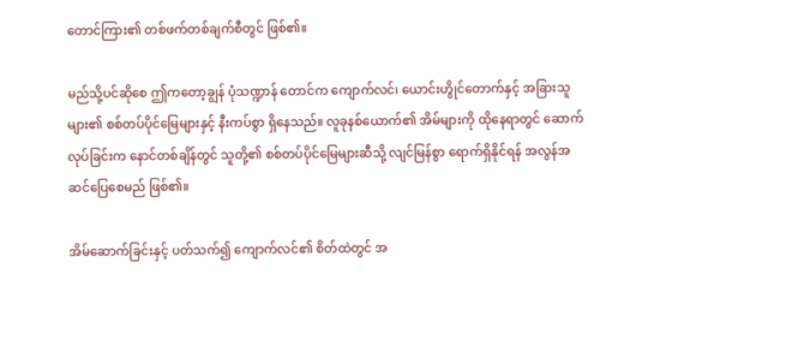တောင်ကြား၏ တစ်ဖက်တစ်ချက်စီတွင် ဖြစ်၏။

မည်သို့ပင်ဆိုစေ ဤကတော့ချွန် ပုံသဏ္ဍာန် တောင်က ကျောက်လင်၊ ယောင်းဟွိုင်တောက်နှင့် အခြားသူများ၏ စစ်တပ်ပိုင်မြေများနှင့် နီးကပ်စွာ ရှိနေသည်။ လူခုနစ်ယောက်၏ အိမ်များကို ထိုနေရာတွင် ဆောက်လုပ်ခြင်းက နောင်တစ်ချိန်တွင် သူတို့၏ စစ်တပ်ပိုင်မြေများဆီသို့ လျင်မြန်စွာ ရောက်ရှိနိုင်ရန် အလွန်အဆင်ပြေစေမည် ဖြစ်၏။

အိမ်ဆောက်ခြင်းနှင့် ပတ်သက်၍ ကျောက်လင်၏ စိတ်ထဲတွင် အ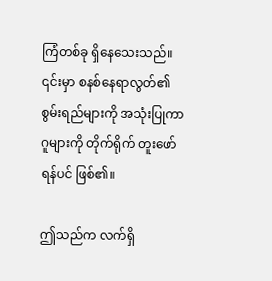ကြံတစ်ခု ရှိနေသေးသည်။ ၎င်းမှာ စနစ်နေရာလွတ်၏ စွမ်းရည်များကို အသုံးပြုကာ ဂူများကို တိုက်ရိုက် တူးဖော်ရန်ပင် ဖြစ်၏။

ဤသည်က လက်ရှိ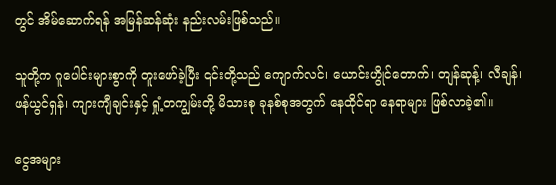တွင် အိမ်ဆောက်ရန် အမြန်ဆန်ဆုံး နည်းလမ်းဖြစ်သည်။

သူတို့က ဂူပေါင်းများစွာကို တူးဖော်ခဲ့ပြီး ၎င်းတို့သည် ကျောက်လင်၊ ယောင်းဟွိုင်တောက်၊ တျန်ဆုန့်၊ လီချန်၊ ဖန်ယွင်ရှန်၊ ကျားကျီချင်းနှင့် ရှုံ့တကျွမ်းတို့ မိသားစု ခုနစ်စုအတွက် နေထိုင်ရာ နေရာများ ဖြစ်လာခဲ့၏။

ငွေအများ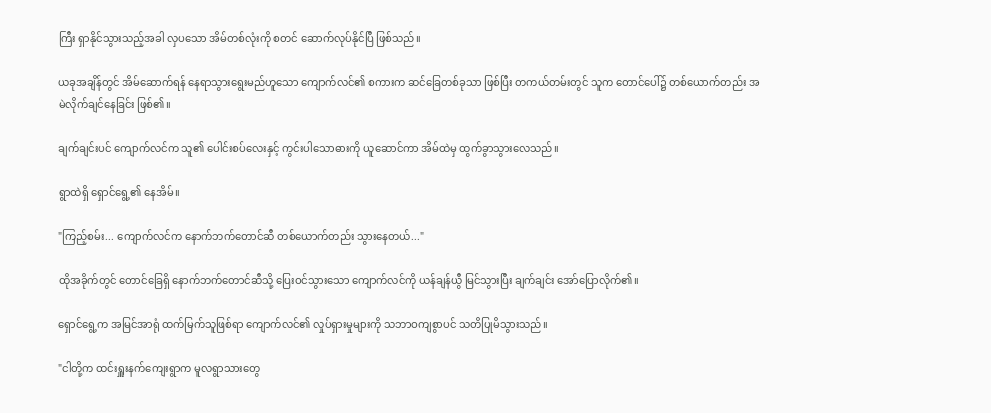ကြီး ရှာနိုင်သွားသည့်အခါ လှပသော အိမ်တစ်လုံးကို စတင် ဆောက်လုပ်နိုင်ပြီ ဖြစ်သည်။

ယခုအချိန်တွင် အိမ်ဆောက်ရန် နေရာသွားရွေးမည်ဟူသော ကျောက်လင်၏ စကားက ဆင်ခြေတစ်ခုသာ ဖြစ်ပြီး တကယ်တမ်းတွင် သူက တောင်ပေါ်၌ တစ်ယောက်တည်း အမဲလိုက်ချင်နေခြင်း ဖြစ်၏။

ချက်ချင်းပင် ကျောက်လင်က သူ၏ ပေါင်းစပ်လေးနှင့် ကွင်းပါ‌သောဓားကို ယူဆောင်ကာ အိမ်ထဲမှ ထွက်ခွာသွားလေသည်။

ရွာထဲရှိ ရှောင်ရွေ့၏ နေအိမ်။

"ကြည့်စမ်း... ကျောက်လင်က နောက်ဘက်တောင်ဆီ တစ်ယောက်တည်း သွားနေတယ်..."

ထိုအခိုက်တွင် တောင်ခြေရှိ နောက်ဘက်တောင်ဆီသို့ ပြေးဝင်သွားသော ကျောက်လင်ကို ယန်ချန်ယွီ မြင်သွားပြီး ချက်ချင်း အော်ပြောလိုက်၏။

ရှောင်ရွေ့က အမြင်အာရုံ ထက်မြက်သူဖြစ်ရာ ကျောက်လင်၏ လှုပ်ရှားမှုများကို သဘာဝကျစွာပင် သတိပြုမိသွားသည်။

"ငါတို့က ထင်းရှူးနက်ကျေးရွာက မူလရွာသားတွေ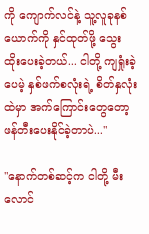ကို ကျောက်လင်နဲ့ သူ့လူခုနစ်ယောက်ကို နှင်ထုတ်ဖို့ သွေးထိုးပေးခဲ့တယ်... ငါတို့ ကျရှုံးခဲ့ပေမဲ့ နှစ်ဖက်စလုံးရဲ့ စိတ်နှလုံးထဲမှာ အက်ကြောင်းတွေတော့ ဖန်တီးပေးနိုင်ခဲ့တာပဲ..."

"နောက်တစ်ဆင့်က ငါတို့ မီးလောင်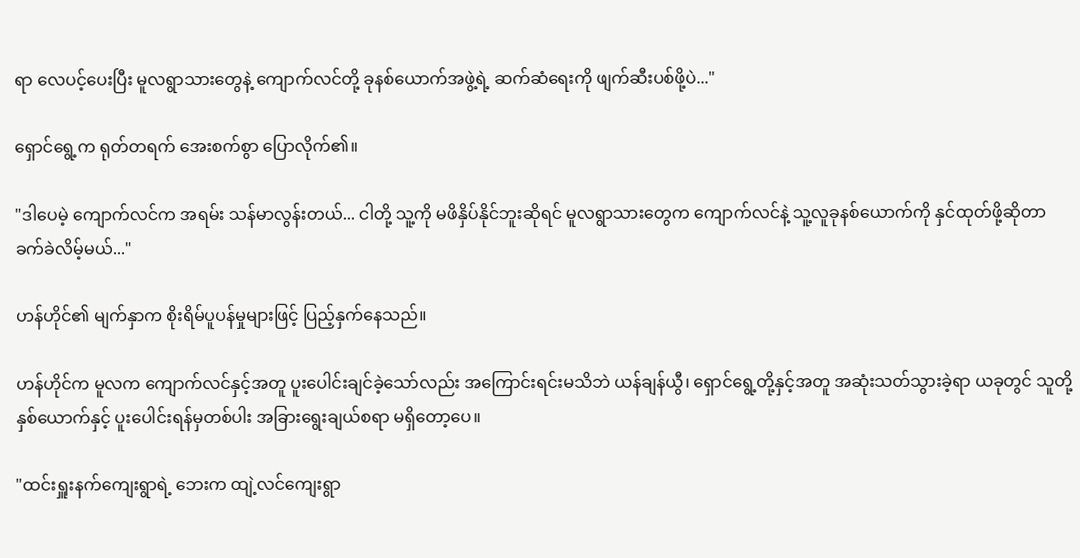ရာ လေပင့်ပေးပြီး မူလရွာသားတွေနဲ့ ကျောက်လင်တို့ ခုနစ်ယောက်အဖွဲ့ရဲ့ ဆက်ဆံရေးကို ဖျက်ဆီးပစ်ဖို့ပဲ..."

ရှောင်ရွေ့က ရုတ်တရက် အေးစက်စွာ ပြောလိုက်၏။

"ဒါပေမဲ့ ကျောက်လင်က အရမ်း သန်မာလွန်းတယ်... ငါတို့ သူ့ကို မဖိနှိပ်နိုင်ဘူးဆိုရင် မူလရွာသားတွေက ကျောက်လင်နဲ့ သူ့လူခုနစ်ယောက်ကို နှင်ထုတ်ဖို့ဆိုတာ ခက်ခဲလိမ့်မယ်..."

ဟန်ဟိုင်၏ မျက်နှာက စိုးရိမ်ပူပန်မှုများဖြင့် ပြည့်နှက်နေသည်။

ဟန်ဟိုင်က မူလက ကျောက်လင်နှင့်အတူ ပူးပေါင်းချင်ခဲ့သော်လည်း အကြောင်းရင်းမသိဘဲ ယန်ချန်ယွီ၊ ရှောင်ရွေ့တို့နှင့်အတူ အဆုံးသတ်သွားခဲ့ရာ ယခုတွင် သူတို့နှစ်ယောက်နှင့် ပူးပေါင်းရန်မှတစ်ပါး အခြားရွေးချယ်စရာ မရှိတော့ပေ။

"ထင်းရှူးနက်ကျေးရွာရဲ့ ဘေးက ထျဲ့လင်ကျေးရွာ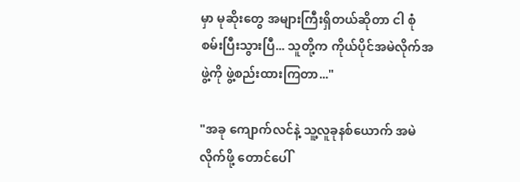မှာ မုဆိုးတွေ အများကြီးရှိတယ်ဆိုတာ ငါ စုံစမ်းပြီးသွားပြီ... သူတို့က ကိုယ်ပိုင်အမဲလိုက်အဖွဲ့ကို ဖွဲ့စည်းထားကြတာ..."

"အခု ကျောက်လင်နဲ့ သူ့လူခုနစ်ယောက် အမဲလိုက်ဖို့ တောင်ပေါ်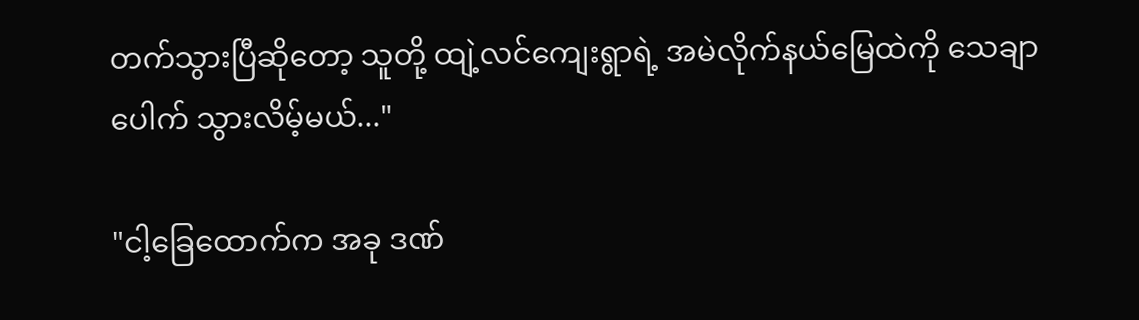တက်သွားပြီဆိုတော့ သူတို့ ထျဲ့လင်ကျေးရွာရဲ့ အမဲလိုက်နယ်မြေထဲကို သေချာပေါက် သွားလိမ့်မယ်..."

"ငါ့ခြေထောက်က အခု ဒဏ်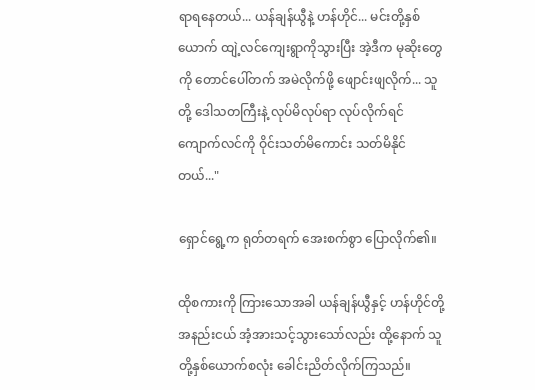ရာရနေတယ်... ယန်ချန်ယွီနဲ့ ဟန်ဟိုင်... မင်းတို့နှစ်ယောက် ထျဲ့လင်ကျေးရွာကိုသွားပြီး အဲ့ဒီက မုဆိုးတွေကို တောင်ပေါ်တက် အမဲလိုက်ဖို့ ဖျောင်းဖျလိုက်... သူတို့ ဒေါသတကြီးနဲ့ လုပ်မိလုပ်ရာ လုပ်လိုက်ရင် ကျောက်လင်ကို ဝိုင်းသတ်မိကောင်း သတ်မိနိုင်တယ်..."

ရှောင်ရွေ့က ရုတ်တရက် အေးစက်စွာ ပြောလိုက်၏။

ထိုစကားကို ကြားသောအခါ ယန်ချန်ယွီနှင့် ဟန်ဟိုင်တို့ အနည်းငယ် အံ့အားသင့်သွားသော်လည်း ထို့နောက် သူတို့နှစ်ယောက်စလုံး ခေါင်းညိတ်လိုက်ကြသည်။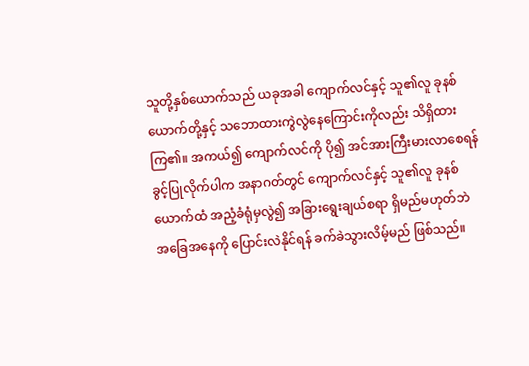သူတို့နှစ်ယောက်သည် ယခုအခါ ကျောက်လင်နှင့် သူ၏လူ ခုနစ်ယောက်တို့နှင့် သဘောထားကွဲလွဲနေကြောင်းကိုလည်း သိရှိထားကြ၏။ အကယ်၍ ကျောက်လင်ကို ပို၍ အင်အားကြီးမားလာစေရန် ခွင့်ပြုလိုက်ပါက အနာဂတ်တွင် ကျောက်လင်နှင့် သူ၏လူ ခုနစ်ယောက်ထံ အညံ့ခံရုံမှလွဲ၍ အခြားရွေးချယ်စရာ ရှိမည်မဟုတ်ဘဲ အခြေအနေကို ပြောင်းလဲနိုင်ရန် ခက်ခဲသွားလိမ့်မည် ဖြစ်သည်။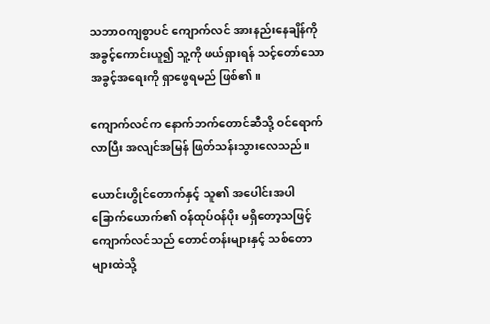သဘာဝကျစွာပင် ကျောက်လင် အားနည်းနေချိန်ကို အခွင့်ကောင်းယူ၍ သူ့ကို ဖယ်ရှားရန် သင့်တော်သော အခွင့်အရေးကို ရှာဖွေရမည် ဖြစ်၏။

ကျောက်လင်က နောက်ဘက်တောင်ဆီသို့ ဝင်ရောက်လာပြီး အလျင်အမြန် ဖြတ်သန်းသွားလေသည်။

ယောင်းဟွိုင်တောက်နှင့် သူ၏ အပေါင်းအပါ ခြောက်ယောက်၏ ဝန်ထုပ်ဝန်ပိုး မရှိတော့သဖြင့် ကျောက်လင်သည် တောင်တန်းများနှင့် သစ်တောများထဲသို့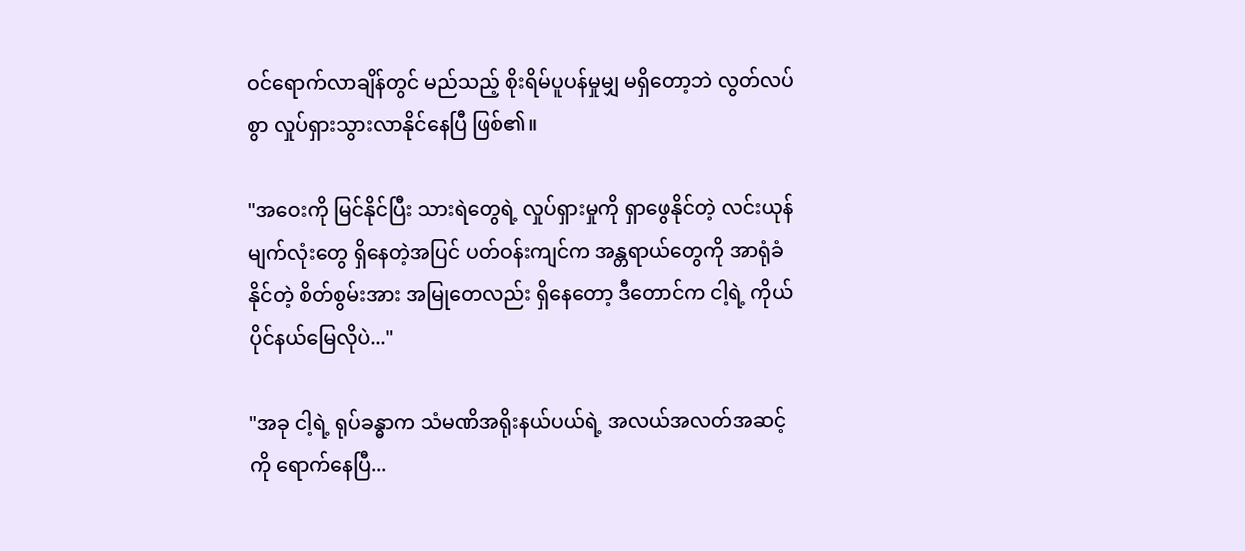ဝင်ရောက်လာချိန်တွင် မည်သည့် စိုးရိမ်ပူပန်မှုမျှ မရှိတော့ဘဲ လွတ်လပ်စွာ လှုပ်ရှားသွားလာနိုင်နေပြီ ဖြစ်၏။

"အဝေးကို မြင်နိုင်ပြီး သားရဲတွေရဲ့ လှုပ်ရှားမှုကို ရှာဖွေနိုင်တဲ့ လင်းယုန်မျက်လုံးတွေ ရှိနေတဲ့အပြင် ပတ်ဝန်းကျင်က အန္တရာယ်တွေကို အာရုံခံနိုင်တဲ့ စိတ်စွမ်းအား အမြုတေလည်း ရှိနေတော့ ဒီတောင်က ငါ့ရဲ့ ကိုယ်ပိုင်နယ်မြေလိုပဲ..."

"အခု ငါ့ရဲ့ ရုပ်ခန္ဓာက သံမဏိအရိုးနယ်ပယ်ရဲ့ အလယ်အလတ်အဆင့်ကို ရောက်နေပြီ...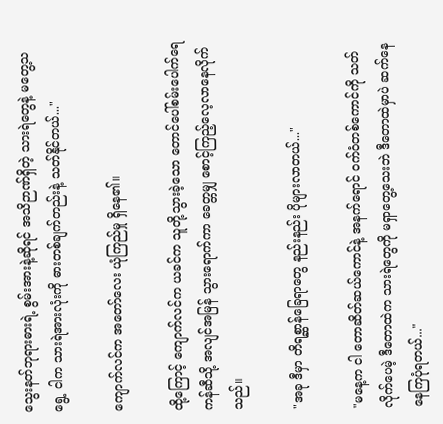သွေးနတ်ဘုရားဓားရဲ့ စွမ်းအားနဲ့ဆိုရင် အသိဉာဏ်ရှိတဲ့ သားရဲတွေနဲ့ မတွေ့သရွေ့ ငါက သားရဲအားလုံးကို ဓားတစ်ချက်တည်းနဲ့ သတ်နိုင်တယ်..."

ကျောက်လင်က အတော်လေး ယုံကြည်မှု ရှိနေ၏။

ထို့ကြောင့် ကျောက်လင်က ယခင်က သူတို့သွားခဲ့သော တောင်ပေါ်စမ်းပေါက်ရေကန်ဆီသို့ အလျင်အမြန် သွားရောက်ကာ ခေတ္တမျှ စောင့်ကြည့်လေ့လာနေလိုက်သည်။

"အခု ဒီမှာ တိရစ္ဆာန်ခြေရာတွေ နည်းနည်း ပိုများလာတယ်..."

"မနေ့က ငါ တောဆိတ်ဆယ်ကောင်နဲ့ အနက်ရောင် ဝက်ဝံတစ်ကောင်ကို သတ်လိုက်ပေမဲ့ ဒီတောထဲက သားရဲတွေကို မရှာတွေ့သေးဘဲ ဒီတောထဲမှာပဲ ဆက်နေနေကြပုံရတယ်..."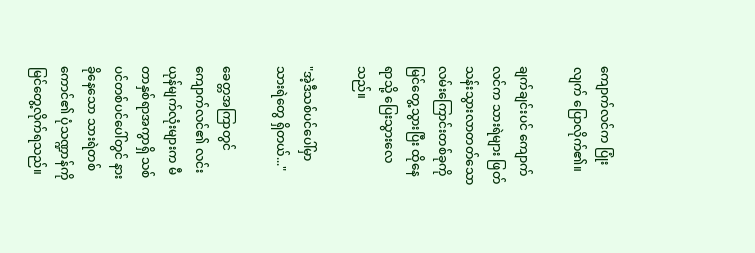ကျောက်လင်က ပြုံးလျက် ပြောလိုက်၏။

ချက်ချင်းပင် ကျောက်လင်က သားရဲများ ဖြတ်သန်းသွားလာတတ်သော လမ်းကြောင်းတစ်ခုကို မြင်တွေ့သွားပြီး ထိုနေရာသို့ ပြေးသွားလေသည်။

"အဲ့ဒီသစ်ပင်ပေါ်မှာ သားရဲတွေ ရှိတယ်..."

ခေတ္တအကြာတွင် ကျောက်လင်၏ လင်းယုန်မျက်လုံးများက မီတာနှစ်ရာအကွာရှိ သစ်ပင်တစ်ပင်ပေါ်တွင် နားခိုနေသော သားရဲတစ်ကောင်၏ ပုံသဏ္ဍာန်ကို မြင်တွေ့လိုက်ရသည်။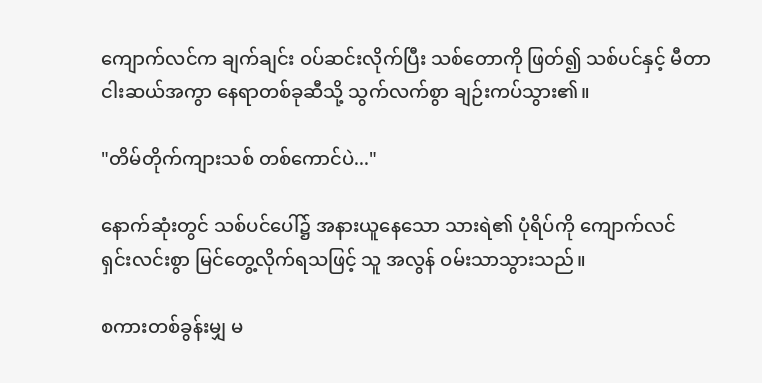ကျောက်လင်က ချက်ချင်း ဝပ်ဆင်းလိုက်ပြီး သစ်တောကို ဖြတ်၍ သစ်ပင်နှင့် မီတာငါးဆယ်အကွာ နေရာတစ်ခုဆီသို့ သွက်လက်စွာ ချဉ်းကပ်သွား၏။

"တိမ်တိုက်ကျားသစ် တစ်ကောင်ပဲ..."

နောက်ဆုံးတွင် သစ်ပင်ပေါ်၌ အနားယူနေသော သားရဲ၏ ပုံရိပ်ကို ကျောက်လင် ရှင်းလင်းစွာ မြင်တွေ့လိုက်ရသဖြင့် သူ အလွန် ဝမ်းသာသွားသည်။

စကားတစ်ခွန်းမျှ မ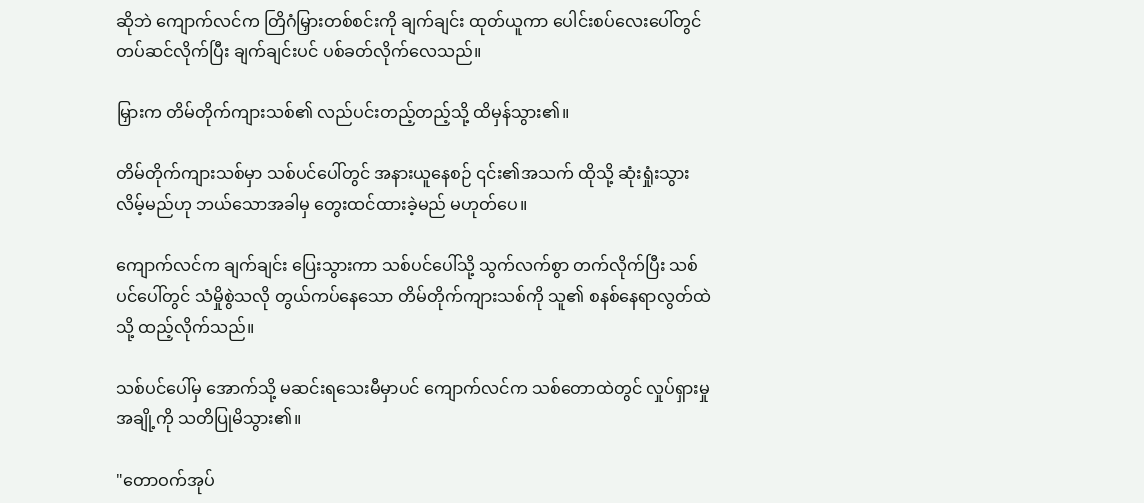ဆိုဘဲ ကျောက်လင်က တြိဂံမြှားတစ်စင်းကို ချက်ချင်း ထုတ်ယူကာ ပေါင်းစပ်လေးပေါ်တွင် တပ်ဆင်လိုက်ပြီး ချက်ချင်းပင် ပစ်ခတ်လိုက်လေသည်။

မြှားက တိမ်တိုက်ကျားသစ်၏ လည်ပင်းတည့်တည့်သို့ ထိမှန်သွား၏။

တိမ်တိုက်ကျားသစ်မှာ သစ်ပင်ပေါ်တွင် အနားယူနေစဉ် ၎င်း၏အသက် ထိုသို့ ဆုံးရှုံးသွားလိမ့်မည်ဟု ဘယ်သောအခါမှ တွေးထင်ထားခဲ့မည် မဟုတ်ပေ။

ကျောက်လင်က ချက်ချင်း ပြေးသွားကာ သစ်ပင်ပေါ်သို့ သွက်လက်စွာ တက်လိုက်ပြီး သစ်ပင်ပေါ်တွင် သံမှိုစွဲသလို တွယ်ကပ်နေသော တိမ်တိုက်ကျားသစ်ကို သူ၏ စနစ်နေရာလွတ်ထဲသို့ ထည့်လိုက်သည်။

သစ်ပင်ပေါ်မှ အောက်သို့ မဆင်းရသေးမီမှာပင် ကျောက်လင်က သစ်တောထဲတွင် လှုပ်ရှားမှုအချို့ကို သတိပြုမိသွား၏။

"တောဝက်အုပ်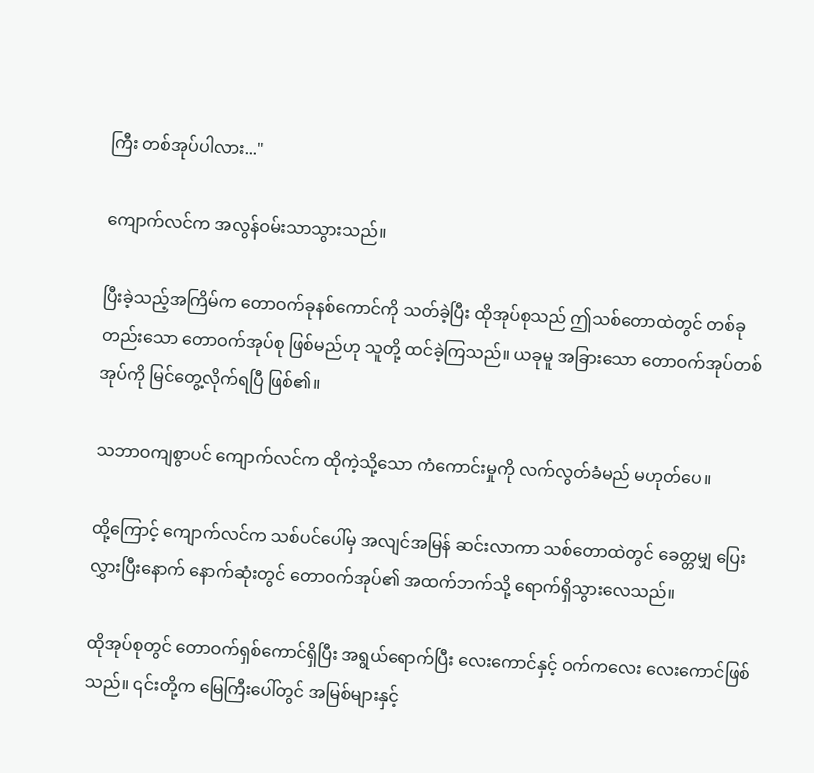ကြီး တစ်အုပ်ပါလား..."

ကျောက်လင်က အလွန်ဝမ်းသာသွားသည်။

ပြီးခဲ့သည့်အကြိမ်က တောဝက်ခုနစ်ကောင်ကို သတ်ခဲ့ပြီး ထိုအုပ်စုသည် ဤသစ်တောထဲတွင် တစ်ခုတည်းသော တောဝက်အုပ်စု ဖြစ်မည်ဟု သူတို့ ထင်ခဲ့ကြသည်။ ယခုမူ အခြားသော တောဝက်အုပ်တစ်အုပ်ကို မြင်တွေ့လိုက်ရပြီ ဖြစ်၏။

သဘာဝကျစွာပင် ကျောက်လင်က ထိုကဲ့သို့သော ကံကောင်းမှုကို လက်လွတ်ခံမည် မဟုတ်ပေ။

ထို့ကြောင့် ကျောက်လင်က သစ်ပင်ပေါ်မှ အလျင်အမြန် ဆင်းလာကာ သစ်တောထဲတွင် ခေတ္တမျှ ပြေးလွှားပြီးနောက် နောက်ဆုံးတွင် တောဝက်အုပ်၏ အထက်ဘက်သို့ ရောက်ရှိသွားလေသည်။

ထိုအုပ်စုတွင် တောဝက်ရှစ်ကောင်ရှိပြီး အရွယ်ရောက်ပြီး လေးကောင်နှင့် ဝက်ကလေး လေးကောင်ဖြစ်သည်။ ၎င်းတို့က မြေကြီးပေါ်တွင် အမြစ်များနှင့်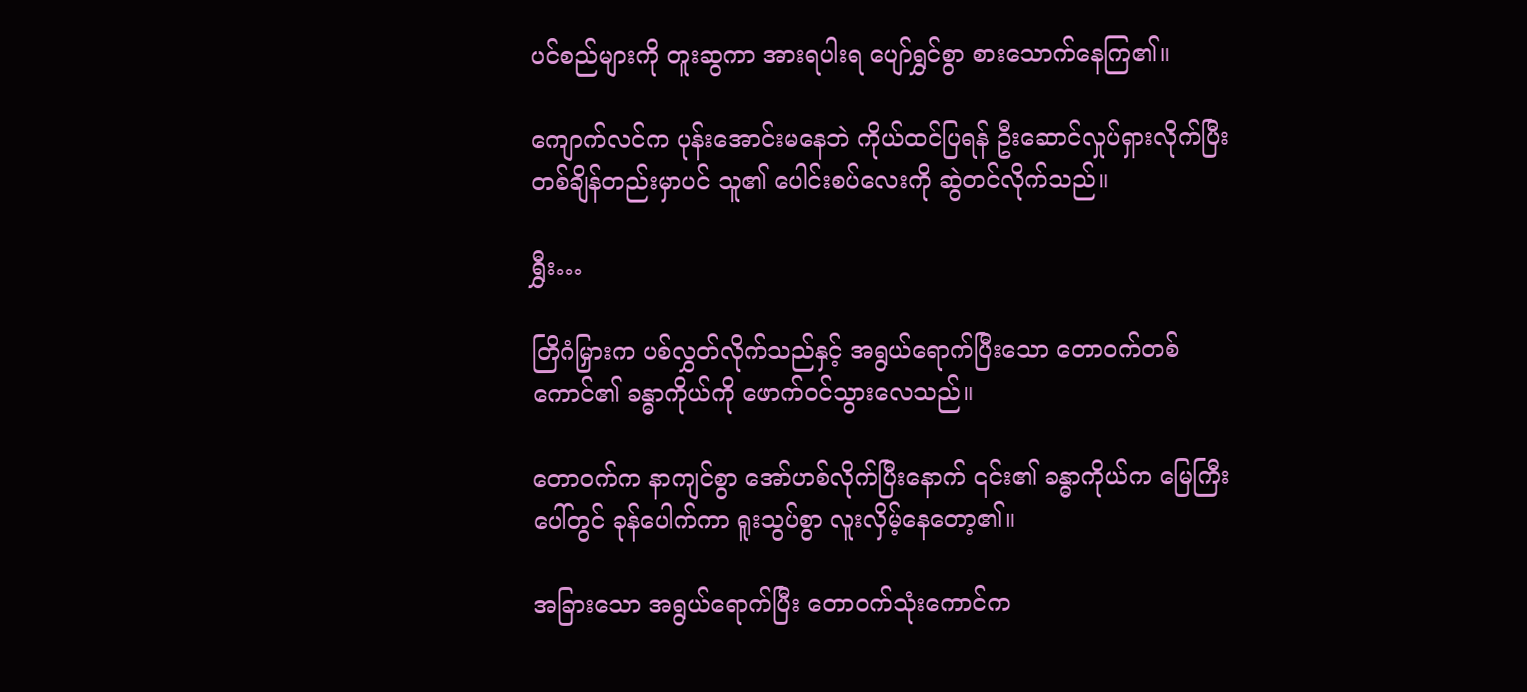ပင်စည်များကို တူးဆွကာ အားရပါးရ ပျော်ရွှင်စွာ စားသောက်နေကြ၏။

ကျောက်လင်က ပုန်းအောင်းမနေဘဲ ကိုယ်ထင်ပြရန် ဦးဆောင်လှုပ်ရှားလိုက်ပြီး တစ်ချိန်တည်းမှာပင် သူ၏ ပေါင်းစပ်လေးကို ဆွဲတင်လိုက်သည်။

ရွှီး…

တြိဂံမြှားက ပစ်လွှတ်လိုက်သည်နှင့် အရွယ်ရောက်ပြီးသော တောဝက်တစ်ကောင်၏ ခန္ဓာကိုယ်ကို ဖောက်ဝင်သွားလေသည်။

တောဝက်က နာကျင်စွာ အော်ဟစ်လိုက်ပြီးနောက် ၎င်း၏ ခန္ဓာကိုယ်က မြေကြီးပေါ်တွင် ခုန်ပေါက်ကာ ရူးသွပ်စွာ လူးလှိမ့်နေတော့၏။

အခြားသော အရွယ်ရောက်ပြီး တောဝက်သုံးကောင်က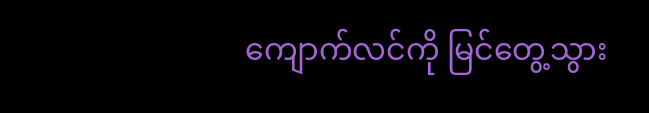ကျောက်လင်ကို မြင်တွေ့သွား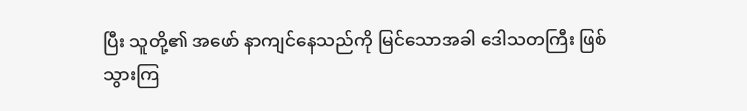ပြီး သူတို့၏ အဖော် နာကျင်နေသည်ကို မြင်သောအခါ ဒေါသတကြီး ဖြစ်သွားကြ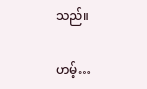သည်။

ဟမ့်…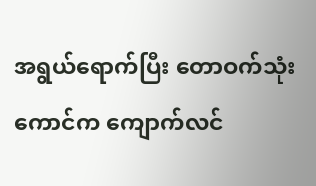အရွယ်ရောက်ပြီး တောဝက်သုံးကောင်က ကျောက်လင်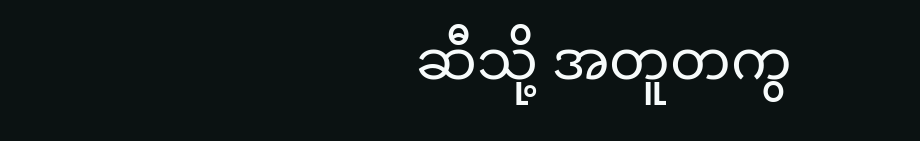ဆီသို့ အတူတကွ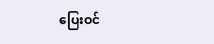ပြေးဝင်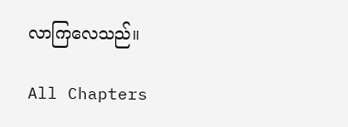လာကြလေသည်။

All Chapters